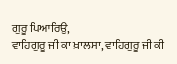ਗੁਰੂ ਪਿਆਰਿਉ,
ਵਾਹਿਗੁਰੂ ਜੀ ਕਾ ਖ਼ਾਲਸਾ, ਵਾਹਿਗੁਰੂ ਜੀ ਕੀ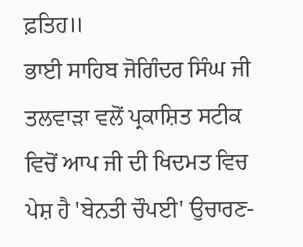ਫ਼ਤਿਹ॥
ਭਾਈ ਸਾਹਿਬ ਜੋਗਿੰਦਰ ਸਿੰਘ ਜੀ ਤਲਵਾੜਾ ਵਲੋਂ ਪ੍ਰਕਾਸ਼ਿਤ ਸਟੀਕ ਵਿਚੋਂ ਆਪ ਜੀ ਦੀ ਖਿਦਮਤ ਵਿਚ ਪੇਸ਼ ਹੈ 'ਬੇਨਤੀ ਚੌਪਈ' ਉਚਾਰਣ-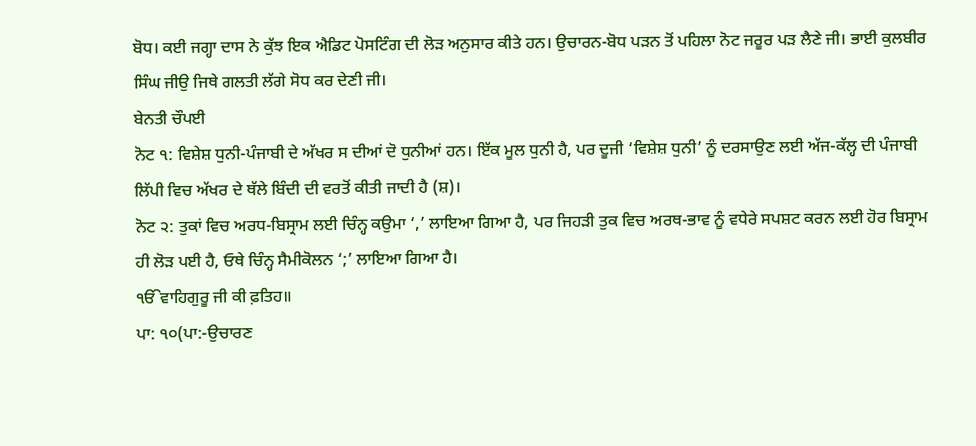ਬੋਧ। ਕਈ ਜਗ੍ਹਾ ਦਾਸ ਨੇ ਕੁੱਝ ਇਕ ਐਡਿਟ ਪੋਸਟਿੰਗ ਦੀ ਲੋੜ ਅਨੁਸਾਰ ਕੀਤੇ ਹਨ। ਉਚਾਰਨ-ਬੋਧ ਪੜਨ ਤੋਂ ਪਹਿਲਾ ਨੋਟ ਜਰੂਰ ਪੜ ਲੈਣੇ ਜੀ। ਭਾਈ ਕੁਲਬੀਰ ਸਿੰਘ ਜੀਉ ਜਿਥੇ ਗਲਤੀ ਲੱਗੇ ਸੋਧ ਕਰ ਦੇਣੀ ਜੀ।
ਬੇਨਤੀ ਚੌਪਈ
ਨੋਟ ੧: ਵਿਸ਼ੇਸ਼ ਧੁਨੀ-ਪੰਜਾਬੀ ਦੇ ਅੱਖਰ ਸ ਦੀਆਂ ਦੋ ਧੁਨੀਆਂ ਹਨ। ਇੱਕ ਮੂਲ ਧੁਨੀ ਹੈ, ਪਰ ਦੂਜੀ ‘ਵਿਸ਼ੇਸ਼ ਧੁਨੀ’ ਨੂੰ ਦਰਸਾਉਣ ਲਈ ਅੱਜ-ਕੱਲ੍ਹ ਦੀ ਪੰਜਾਬੀ ਲਿੱਪੀ ਵਿਚ ਅੱਖਰ ਦੇ ਥੱਲੇ ਬਿੰਦੀ ਦੀ ਵਰਤੋਂ ਕੀਤੀ ਜਾਦੀ ਹੈ (ਸ਼)।
ਨੋਟ ੨: ਤੁਕਾਂ ਵਿਚ ਅਰਧ-ਬਿਸ੍ਰਾਮ ਲਈ ਚਿੰਨ੍ਹ ਕਉਮਾ ‘,’ ਲਾਇਆ ਗਿਆ ਹੈ, ਪਰ ਜਿਹੜੀ ਤੁਕ ਵਿਚ ਅਰਥ-ਭਾਵ ਨੂੰ ਵਧੇਰੇ ਸਪਸ਼ਟ ਕਰਨ ਲਈ ਹੋਰ ਬਿਸ੍ਰਾਮ ਹੀ ਲੋੜ ਪਈ ਹੈ, ਓਥੇ ਚਿੰਨ੍ਹ ਸੈਮੀਕੋਲਨ ‘;’ ਲਾਇਆ ਗਿਆ ਹੈ।
ੴਵਾਹਿਗੁਰੂ ਜੀ ਕੀ ਫ਼ਤਿਹ॥
ਪਾ: ੧੦(ਪਾ:-ਉਚਾਰਣ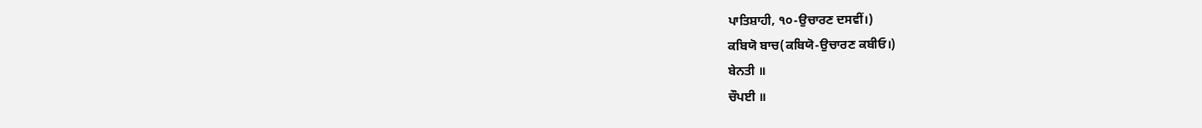ਪਾਤਿਸ਼ਾਹੀ, ੧੦-ਉਚਾਰਣ ਦਸਵੀਂ।)
ਕਬਿਯੋ ਬਾਚ(ਕਬਿਯੋ-ਉਚਾਰਣ ਕਬੀਓ।)
ਬੇਨਤੀ ॥
ਚੌਪਈ ॥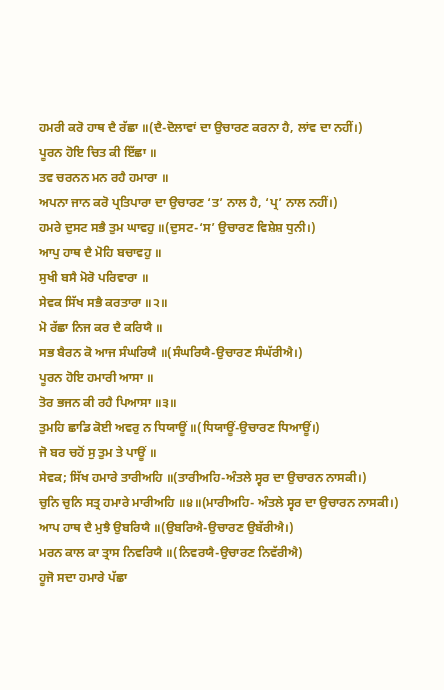ਹਮਰੀ ਕਰੋ ਹਾਥ ਦੈ ਰੱਛਾ ॥(ਦੈ-ਦੋਲਾਵਾਂ ਦਾ ਉਚਾਰਣ ਕਰਨਾ ਹੈ, ਲਾਂਵ ਦਾ ਨਹੀਂ।)
ਪੂਰਨ ਹੋਇ ਚਿਤ ਕੀ ਇੱਛਾ ॥
ਤਵ ਚਰਨਨ ਮਨ ਰਹੈ ਹਮਾਰਾ ॥
ਅਪਨਾ ਜਾਨ ਕਰੋ ਪ੍ਰਤਿਪਾਰਾ ਦਾ ਉਚਾਰਣ ‘ਤ’ ਨਾਲ ਹੈ, ‘ਪ੍ਰ’ ਨਾਲ ਨਹੀਂ।)
ਹਮਰੇ ਦੁਸਟ ਸਭੈ ਤੁਮ ਘਾਵਹੁ ॥(ਦੁਸਟ-‘ਸ’ ਉਚਾਰਣ ਵਿਸ਼ੇਸ਼ ਧੁਨੀ।)
ਆਪੁ ਹਾਥ ਦੈ ਮੋਹਿ ਬਚਾਵਹੁ ॥
ਸੁਖੀ ਬਸੈ ਮੋਰੋ ਪਰਿਵਾਰਾ ॥
ਸੇਵਕ ਸਿੱਖ ਸਭੈ ਕਰਤਾਰਾ ॥੨॥
ਮੋ ਰੱਛਾ ਨਿਜ ਕਰ ਦੈ ਕਰਿਯੈ ॥
ਸਭ ਬੈਰਨ ਕੋ ਆਜ ਸੰਘਰਿਯੈ ॥(ਸੰਘਰਿਯੈ-ਉਚਾਰਣ ਸੰਘੱਰੀਐ।)
ਪੂਰਨ ਹੋਇ ਹਮਾਰੀ ਆਸਾ ॥
ਤੋਰ ਭਜਨ ਕੀ ਰਹੈ ਪਿਆਸਾ ॥੩॥
ਤੁਮਹਿ ਛਾਡਿ ਕੋਈ ਅਵਰੁ ਨ ਧਿਯਾਊਂ ॥(ਧਿਯਾਊਂ-ਉਚਾਰਣ ਧਿਆਊਂ।)
ਜੋ ਬਰ ਚਹੋਂ ਸੁ ਤੁਮ ਤੇ ਪਾਊਂ ॥
ਸੇਵਕ; ਸਿੱਖ ਹਮਾਰੇ ਤਾਰੀਅਹਿ ॥(ਤਾਰੀਅਹਿ-ਅੰਤਲੇ ਸ੍ਵਰ ਦਾ ਉਚਾਰਨ ਨਾਸਕੀ।)
ਚੁਨਿ ਚੁਨਿ ਸਤ੍ਰ ਹਮਾਰੇ ਮਾਰੀਅਹਿ ॥੪॥(ਮਾਰੀਅਹਿ- ਅੰਤਲੇ ਸ੍ਵਰ ਦਾ ਉਚਾਰਨ ਨਾਸਕੀ।)
ਆਪ ਹਾਥ ਦੈ ਮੁਝੈ ਉਬਰਿਯੈ ॥(ਉਬਰਿਐ-ਉਚਾਰਣ ਉਬੱਰੀਐ।)
ਮਰਨ ਕਾਲ ਕਾ ਤ੍ਰਾਸ ਨਿਵਰਿਯੈ ॥(ਨਿਵਰਯੈ-ਉਚਾਰਣ ਨਿਵੱਰੀਐ)
ਹੂਜੋ ਸਦਾ ਹਮਾਰੇ ਪੱਛਾ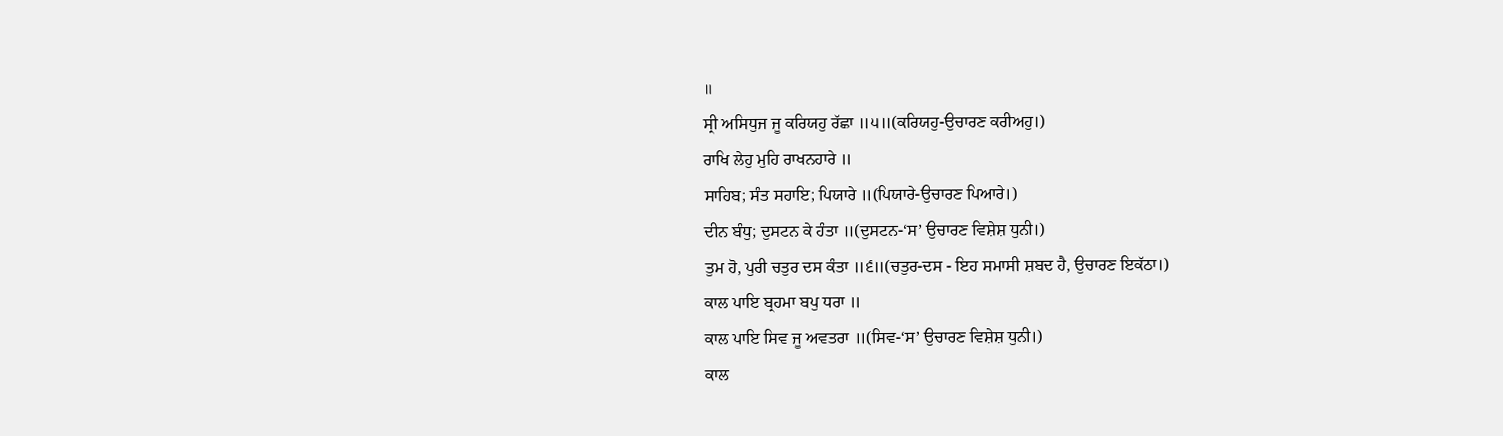॥
ਸ੍ਰੀ ਅਸਿਧੁਜ ਜੂ ਕਰਿਯਹੁ ਰੱਛਾ ॥੫॥(ਕਰਿਯਹੁ-ਉਚਾਰਣ ਕਰੀਅਹੁ।)
ਰਾਖਿ ਲੇਹੁ ਮੁਹਿ ਰਾਖਨਹਾਰੇ ॥
ਸਾਹਿਬ; ਸੰਤ ਸਹਾਇ; ਪਿਯਾਰੇ ॥(ਪਿਯਾਰੇ-ਉਚਾਰਣ ਪਿਆਰੇ।)
ਦੀਨ ਬੰਧੁ; ਦੁਸਟਨ ਕੇ ਹੰਤਾ ॥(ਦੁਸਟਨ-‘ਸ’ ਉਚਾਰਣ ਵਿਸ਼ੇਸ਼ ਧੁਨੀ।)
ਤੁਮ ਹੋ, ਪੁਰੀ ਚਤੁਰ ਦਸ ਕੰਤਾ ॥੬॥(ਚਤੁਰ-ਦਸ - ਇਹ ਸਮਾਸੀ ਸ਼ਬਦ ਹੈ, ਉਚਾਰਣ ਇਕੱਠਾ।)
ਕਾਲ ਪਾਇ ਬ੍ਰਹਮਾ ਬਪੁ ਧਰਾ ॥
ਕਾਲ ਪਾਇ ਸਿਵ ਜੂ ਅਵਤਰਾ ॥(ਸਿਵ-‘ਸ’ ਉਚਾਰਣ ਵਿਸ਼ੇਸ਼ ਧੁਨੀ।)
ਕਾਲ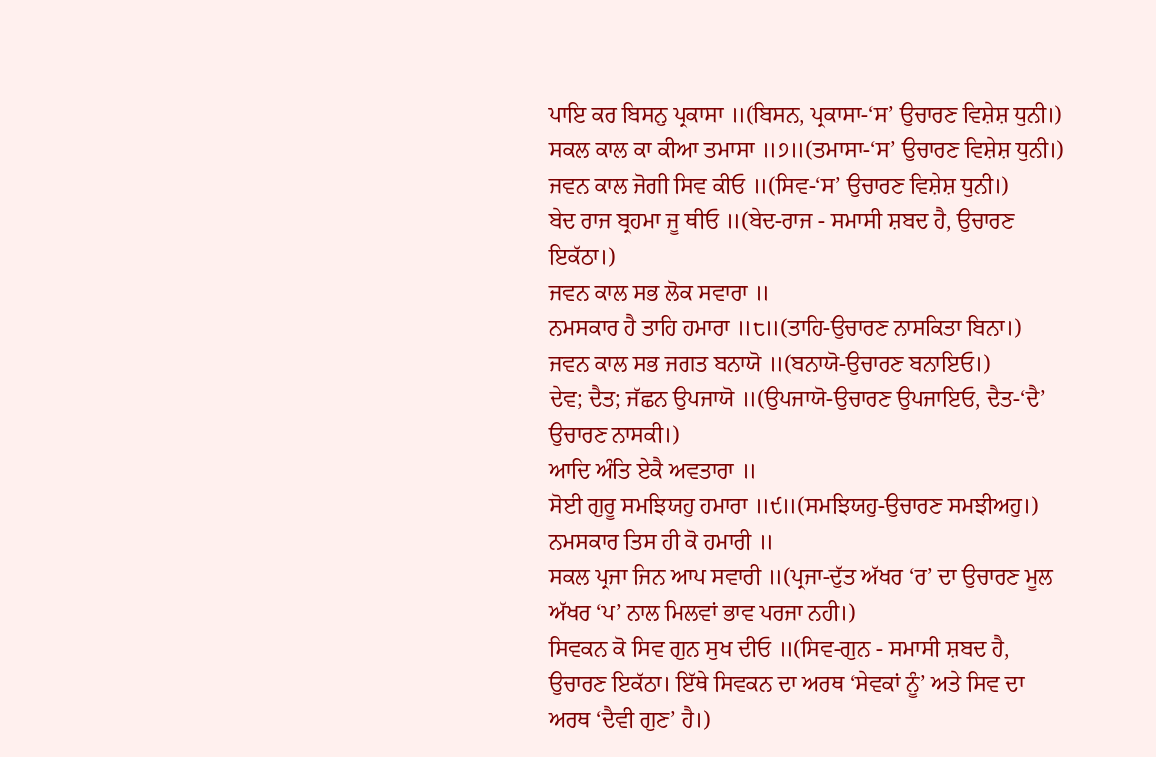ਪਾਇ ਕਰ ਬਿਸਨੁ ਪ੍ਰਕਾਸਾ ॥(ਬਿਸਨ, ਪ੍ਰਕਾਸਾ-‘ਸ’ ਉਚਾਰਣ ਵਿਸ਼ੇਸ਼ ਧੁਨੀ।)
ਸਕਲ ਕਾਲ ਕਾ ਕੀਆ ਤਮਾਸਾ ॥੭॥(ਤਮਾਸਾ-‘ਸ’ ਉਚਾਰਣ ਵਿਸ਼ੇਸ਼ ਧੁਨੀ।)
ਜਵਨ ਕਾਲ ਜੋਗੀ ਸਿਵ ਕੀਓ ॥(ਸਿਵ-‘ਸ’ ਉਚਾਰਣ ਵਿਸ਼ੇਸ਼ ਧੁਨੀ।)
ਬੇਦ ਰਾਜ ਬ੍ਰਹਮਾ ਜੂ ਥੀਓ ॥(ਬੇਦ-ਰਾਜ - ਸਮਾਸੀ ਸ਼ਬਦ ਹੈ, ਉਚਾਰਣ ਇਕੱਠਾ।)
ਜਵਨ ਕਾਲ ਸਭ ਲੋਕ ਸਵਾਰਾ ॥
ਨਮਸਕਾਰ ਹੈ ਤਾਹਿ ਹਮਾਰਾ ॥੮॥(ਤਾਹਿ-ਉਚਾਰਣ ਨਾਸਕਿਤਾ ਬਿਨਾ।)
ਜਵਨ ਕਾਲ ਸਭ ਜਗਤ ਬਨਾਯੋ ॥(ਬਨਾਯੋ-ਉਚਾਰਣ ਬਨਾਇਓ।)
ਦੇਵ; ਦੈਤ; ਜੱਛਨ ਉਪਜਾਯੋ ॥(ਉਪਜਾਯੋ-ਉਚਾਰਣ ਉਪਜਾਇਓ, ਦੈਤ-‘ਦੈ’ ਉਚਾਰਣ ਨਾਸਕੀ।)
ਆਦਿ ਅੰਤਿ ਏਕੈ ਅਵਤਾਰਾ ॥
ਸੋਈ ਗੁਰੂ ਸਮਝਿਯਹੁ ਹਮਾਰਾ ॥੯॥(ਸਮਝਿਯਹੁ-ਉਚਾਰਣ ਸਮਝੀਅਹੁ।)
ਨਮਸਕਾਰ ਤਿਸ ਹੀ ਕੋ ਹਮਾਰੀ ॥
ਸਕਲ ਪ੍ਰਜਾ ਜਿਨ ਆਪ ਸਵਾਰੀ ॥(ਪ੍ਰਜਾ-ਦੁੱਤ ਅੱਖਰ ‘ਰ’ ਦਾ ਉਚਾਰਣ ਮੂਲ ਅੱਖਰ ‘ਪ’ ਨਾਲ ਮਿਲਵਾਂ ਭਾਵ ਪਰਜਾ ਨਹੀ।)
ਸਿਵਕਨ ਕੋ ਸਿਵ ਗੁਨ ਸੁਖ ਦੀਓ ॥(ਸਿਵ-ਗੁਨ - ਸਮਾਸੀ ਸ਼ਬਦ ਹੈ, ਉਚਾਰਣ ਇਕੱਠਾ। ਇੱਥੇ ਸਿਵਕਨ ਦਾ ਅਰਥ ‘ਸੇਵਕਾਂ ਨੂੰ’ ਅਤੇ ਸਿਵ ਦਾ ਅਰਥ ‘ਦੈਵੀ ਗੁਣ’ ਹੈ।)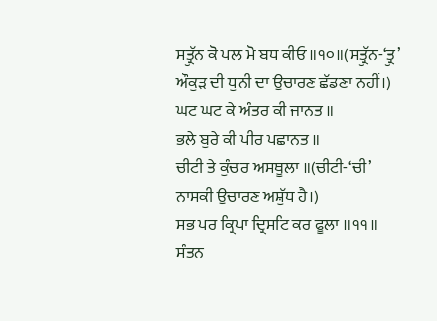ਸਤ੍ਰੁੱਨ ਕੋ ਪਲ ਮੋ ਬਧ ਕੀਓ ॥੧੦॥(ਸਤ੍ਰੁੱਨ-‘ਤ੍ਰੁ’ ਔਕੁੜ ਦੀ ਧੁਨੀ ਦਾ ਉਚਾਰਣ ਛੱਡਣਾ ਨਹੀਂ।)
ਘਟ ਘਟ ਕੇ ਅੰਤਰ ਕੀ ਜਾਨਤ ॥
ਭਲੇ ਬੁਰੇ ਕੀ ਪੀਰ ਪਛਾਨਤ ॥
ਚੀਟੀ ਤੇ ਕੁੰਚਰ ਅਸਥੂਲਾ ॥(ਚੀਟੀ-‘ਚੀ’ ਨਾਸਕੀ ਉਚਾਰਣ ਅਸ਼ੁੱਧ ਹੈ।)
ਸਭ ਪਰ ਕ੍ਰਿਪਾ ਦ੍ਰਿਸਟਿ ਕਰ ਫੂਲਾ ॥੧੧॥
ਸੰਤਨ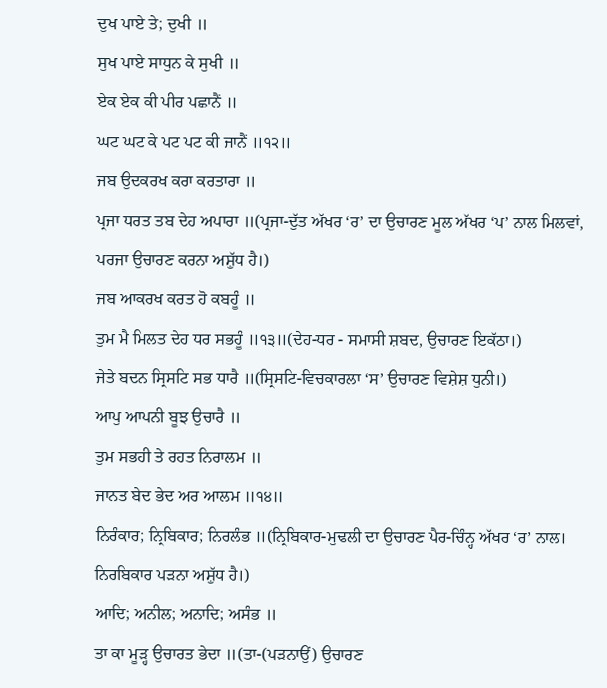ਦੁਖ ਪਾਏ ਤੇ; ਦੁਖੀ ॥
ਸੁਖ ਪਾਏ ਸਾਧੁਨ ਕੇ ਸੁਖੀ ॥
ਏਕ ਏਕ ਕੀ ਪੀਰ ਪਛਾਨੈਂ ॥
ਘਟ ਘਟ ਕੇ ਪਟ ਪਟ ਕੀ ਜਾਨੈਂ ॥੧੨॥
ਜਬ ਉਦਕਰਖ ਕਰਾ ਕਰਤਾਰਾ ॥
ਪ੍ਰਜਾ ਧਰਤ ਤਬ ਦੇਹ ਅਪਾਰਾ ॥(ਪ੍ਰਜਾ-ਦੁੱਤ ਅੱਖਰ ‘ਰ’ ਦਾ ਉਚਾਰਣ ਮੂਲ ਅੱਖਰ ‘ਪ’ ਨਾਲ ਮਿਲਵਾਂ, ਪਰਜਾ ਉਚਾਰਣ ਕਰਨਾ ਅਸ਼ੁੱਧ ਹੈ।)
ਜਬ ਆਕਰਖ ਕਰਤ ਹੋ ਕਬਹੂੰ ॥
ਤੁਮ ਮੈ ਮਿਲਤ ਦੇਹ ਧਰ ਸਭਹੂੰ ॥੧੩॥(ਦੇਹ-ਧਰ - ਸਮਾਸੀ ਸ਼ਬਦ, ਉਚਾਰਣ ਇਕੱਠਾ।)
ਜੇਤੇ ਬਦਨ ਸ੍ਰਿਸਟਿ ਸਭ ਧਾਰੈ ॥(ਸ੍ਰਿਸਟਿ-ਵਿਚਕਾਰਲਾ ‘ਸ’ ਉਚਾਰਣ ਵਿਸ਼ੇਸ਼ ਧੁਨੀ।)
ਆਪੁ ਆਪਨੀ ਬੂਝ ਉਚਾਰੈ ॥
ਤੁਮ ਸਭਹੀ ਤੇ ਰਹਤ ਨਿਰਾਲਮ ॥
ਜਾਨਤ ਬੇਦ ਭੇਦ ਅਰ ਆਲਮ ॥੧੪॥
ਨਿਰੰਕਾਰ; ਨ੍ਰਿਬਿਕਾਰ; ਨਿਰਲੰਭ ॥(ਨ੍ਰਿਬਿਕਾਰ-ਮੁਢਲੀ ਦਾ ਉਚਾਰਣ ਪੈਰ-ਚਿੰਨ੍ਹ ਅੱਖਰ ‘ਰ’ ਨਾਲ। ਨਿਰਬਿਕਾਰ ਪੜਨਾ ਅਸ਼ੁੱਧ ਹੈ।)
ਆਦਿ; ਅਨੀਲ; ਅਨਾਦਿ; ਅਸੰਭ ॥
ਤਾ ਕਾ ਮੂੜ੍ਹ ਉਚਾਰਤ ਭੇਦਾ ॥(ਤਾ-(ਪੜਨਾਉਂ) ਉਚਾਰਣ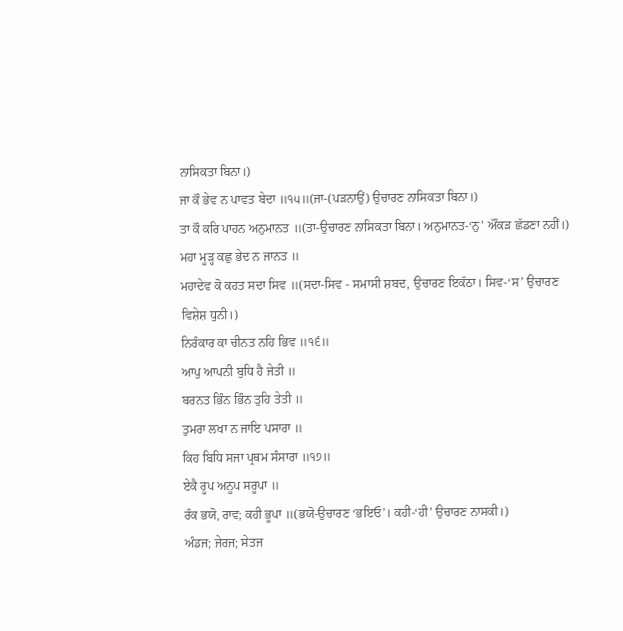ਨਾਸਿਕਤਾ ਬਿਨਾ।)
ਜਾ ਕੌ ਭੇਵ ਨ ਪਾਵਤ ਬੇਦਾ ॥੧੫॥(ਜਾ-(ਪੜਨਾਉਂ) ਉਚਾਰਣ ਨਾਸਿਕਤਾ ਬਿਨਾ।)
ਤਾ ਕੌ ਕਰਿ ਪਾਹਨ ਅਨੁਮਾਨਤ ॥(ਤਾ-ਉਚਾਰਣ ਨਾਸਿਕਤਾ ਬਿਨਾ। ਅਨੁਮਾਨਤ-‘ਨੁ’ ਔਂਕੜ ਛੱਡਣਾ ਨਹੀਂ।)
ਮਹਾ ਮੂੜ੍ਹ ਕਛੁ ਭੇਦ ਨ ਜਾਨਤ ॥
ਮਹਾਦੇਵ ਕੋ ਕਹਤ ਸਦਾ ਸਿਵ ॥(ਸਦਾ-ਸਿਵ - ਸਮਾਸੀ ਸ਼ਬਦ, ਉਚਾਰਣ ਇਕੱਠਾ। ਸਿਵ-‘ਸ’ ਉਚਾਰਣ ਵਿਸ਼ੇਸ਼ ਧੁਨੀ।)
ਨਿਰੰਕਾਰ ਕਾ ਚੀਨਤ ਨਹਿ ਭਿਵ ॥੧੬॥
ਆਪੁ ਆਪਨੀ ਬੁਧਿ ਹੈ ਜੇਤੀ ॥
ਬਰਨਤ ਭਿੰਨ ਭਿੰਨ ਤੁਹਿ ਤੇਤੀ ॥
ਤੁਮਰਾ ਲਖਾ ਨ ਜਾਇ ਪਸਾਰਾ ॥
ਕਿਹ ਬਿਧਿ ਸਜਾ ਪ੍ਰਥਮ ਸੰਸਾਰਾ ॥੧੭॥
ਏਕੈ ਰੂਪ ਅਨੂਪ ਸਰੂਪਾ ॥
ਰੰਕ ਭਯੋ, ਰਾਵ; ਕਹੀ ਭੂਪਾ ॥(ਭਯੋ-ਉਚਾਰਣ ‘ਭਇਓ’। ਕਹੀ-‘ਹੀ’ ਉਚਾਰਣ ਨਾਸਕੀ।)
ਅੰਡਜ; ਜੇਰਜ; ਸੇਤਜ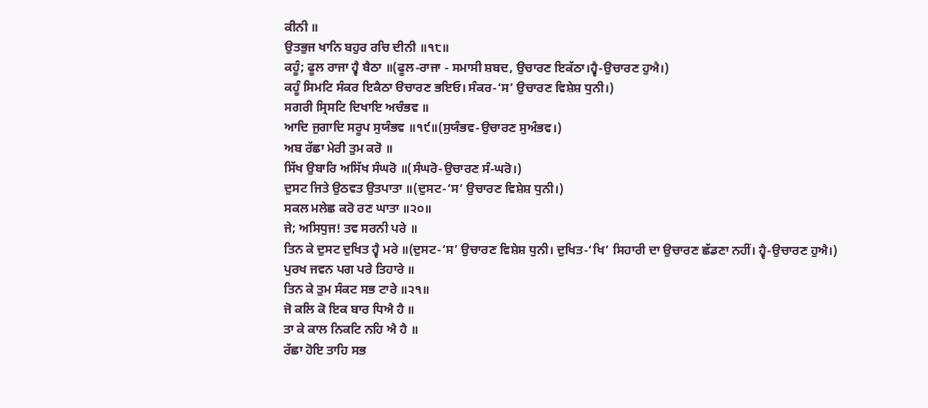ਕੀਨੀ ॥
ਉਤਭੁਜ ਖਾਨਿ ਬਹੁਰ ਰਚਿ ਦੀਨੀ ॥੧੮॥
ਕਹੂੰ; ਫੂਲ ਰਾਜਾ ਹ੍ਵੈ ਬੈਠਾ ॥(ਫੂਲ-ਰਾਜਾ - ਸਮਾਸੀ ਸ਼ਬਦ, ਉਚਾਰਣ ਇਕੱਠਾ।ਹ੍ਵੈ-ਉਚਾਰਣ ਹੁਐ।)
ਕਹੂੰ ਸਿਮਟਿ ਸੰਕਰ ਇਕੈਠਾ ੳਚਾਰਣ ਭਇਓ। ਸੰਕਰ-‘ਸ’ ਉਚਾਰਣ ਵਿਸ਼ੇਸ਼ ਧੁਨੀ।)
ਸਗਰੀ ਸ੍ਰਿਸਟਿ ਦਿਖਾਇ ਅਚੰਭਵ ॥
ਆਦਿ ਜੁਗਾਦਿ ਸਰੂਪ ਸੁਯੰਭਵ ॥੧੯॥(ਸੁਯੰਭਵ-ਉਚਾਰਣ ਸੁਅੰਭਵ।)
ਅਬ ਰੱਛਾ ਮੇਰੀ ਤੁਮ ਕਰੋ ॥
ਸਿੱਖ ਉਬਾਰਿ ਅਸਿੱਖ ਸੰਘਰੋ ॥(ਸੰਘਰੋ-ਉਚਾਰਣ ਸੰ-ਘਰੋ।)
ਦੁਸਟ ਜਿਤੇ ਉਠਵਤ ਉਤਪਾਤਾ ॥(ਦੁਸਟ-‘ਸ’ ਉਚਾਰਣ ਵਿਸ਼ੇਸ਼ ਧੁਨੀ।)
ਸਕਲ ਮਲੇਛ ਕਰੋ ਰਣ ਘਾਤਾ ॥੨੦॥
ਜੇ; ਅਸਿਧੁਜ! ਤਵ ਸਰਨੀ ਪਰੇ ॥
ਤਿਨ ਕੇ ਦੁਸਟ ਦੁਖਿਤ ਹ੍ਵੈ ਮਰੇ ॥(ਦੁਸਟ-‘ਸ’ ਉਚਾਰਣ ਵਿਸ਼ੇਸ਼ ਧੁਨੀ। ਦੁਖਿਤ-‘ਖਿ’ ਸਿਹਾਰੀ ਦਾ ਉਚਾਰਣ ਛੱਡਣਾ ਨਹੀਂ। ਹ੍ਵੈ-ਉਚਾਰਣ ਹੁਐ।)
ਪੁਰਖ ਜਵਨ ਪਗ ਪਰੇ ਤਿਹਾਰੇ ॥
ਤਿਨ ਕੇ ਤੁਮ ਸੰਕਟ ਸਭ ਟਾਰੇ ॥੨੧॥
ਜੋ ਕਲਿ ਕੋ ਇਕ ਬਾਰ ਧਿਐ ਹੈ ॥
ਤਾ ਕੇ ਕਾਲ ਨਿਕਟਿ ਨਹਿ ਐ ਹੈ ॥
ਰੱਛਾ ਹੋਇ ਤਾਹਿ ਸਭ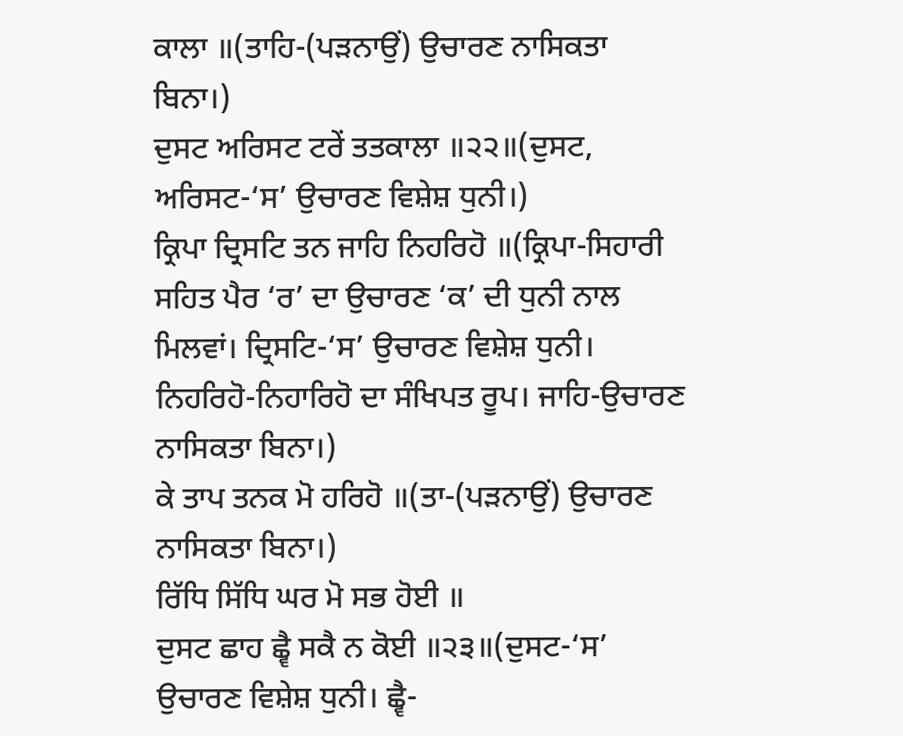ਕਾਲਾ ॥(ਤਾਹਿ-(ਪੜਨਾਉਂ) ਉਚਾਰਣ ਨਾਸਿਕਤਾ ਬਿਨਾ।)
ਦੁਸਟ ਅਰਿਸਟ ਟਰੇਂ ਤਤਕਾਲਾ ॥੨੨॥(ਦੁਸਟ, ਅਰਿਸਟ-‘ਸ’ ਉਚਾਰਣ ਵਿਸ਼ੇਸ਼ ਧੁਨੀ।)
ਕ੍ਰਿਪਾ ਦ੍ਰਿਸਟਿ ਤਨ ਜਾਹਿ ਨਿਹਰਿਹੋ ॥(ਕ੍ਰਿਪਾ-ਸਿਹਾਰੀ ਸਹਿਤ ਪੈਰ ‘ਰ’ ਦਾ ਉਚਾਰਣ ‘ਕ’ ਦੀ ਧੁਨੀ ਨਾਲ ਮਿਲਵਾਂ। ਦ੍ਰਿਸਟਿ-‘ਸ’ ਉਚਾਰਣ ਵਿਸ਼ੇਸ਼ ਧੁਨੀ। ਨਿਹਰਿਹੋ-ਨਿਹਾਰਿਹੋ ਦਾ ਸੰਖਿਪਤ ਰੂਪ। ਜਾਹਿ-ਉਚਾਰਣ ਨਾਸਿਕਤਾ ਬਿਨਾ।)
ਕੇ ਤਾਪ ਤਨਕ ਮੋ ਹਰਿਹੋ ॥(ਤਾ-(ਪੜਨਾਉਂ) ਉਚਾਰਣ ਨਾਸਿਕਤਾ ਬਿਨਾ।)
ਰਿੱਧਿ ਸਿੱਧਿ ਘਰ ਮੋ ਸਭ ਹੋਈ ॥
ਦੁਸਟ ਛਾਹ ਛ੍ਵੈ ਸਕੈ ਨ ਕੋਈ ॥੨੩॥(ਦੁਸਟ-‘ਸ’ ਉਚਾਰਣ ਵਿਸ਼ੇਸ਼ ਧੁਨੀ। ਛ੍ਵੈ-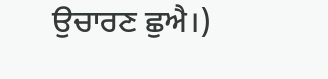ਉਚਾਰਣ ਛੁਐ।)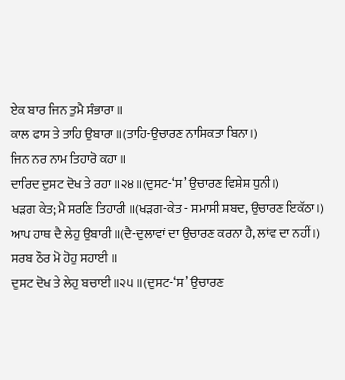ਏਕ ਬਾਰ ਜਿਨ ਤੁਮੈ ਸੰਭਾਰਾ ॥
ਕਾਲ ਫਾਸ ਤੇ ਤਾਹਿ ਉਬਾਰਾ ॥(ਤਾਹਿ-ਉਚਾਰਣ ਨਾਸਿਕਤਾ ਬਿਨਾ।)
ਜਿਨ ਨਰ ਨਾਮ ਤਿਹਾਰੋ ਕਹਾ ॥
ਦਾਰਿਦ ਦੁਸਟ ਦੋਖ ਤੇ ਰਹਾ ॥੨੪॥(ਦੁਸਟ-‘ਸ’ ਉਚਾਰਣ ਵਿਸ਼ੇਸ਼ ਧੁਨੀ।)
ਖੜਗ ਕੇਤ; ਮੈ ਸਰਣਿ ਤਿਹਾਰੀ ॥(ਖੜਗ-ਕੇਤ - ਸਮਾਸੀ ਸ਼ਬਦ, ਉਚਾਰਣ ਇਕੱਠਾ।)
ਆਪ ਹਾਥ ਦੈ ਲੇਹੁ ਉਬਾਰੀ ॥(ਦੈ-ਦੁਲਾਵਾਂ ਦਾ ਉਚਾਰਣ ਕਰਨਾ ਹੈ, ਲਾਂਵ ਦਾ ਨਹੀਂ।)
ਸਰਬ ਠੌਰ ਮੋ ਹੋਹੁ ਸਹਾਈ ॥
ਦੁਸਟ ਦੋਖ ਤੇ ਲੇਹੁ ਬਚਾਈ ॥੨੫॥(ਦੁਸਟ-‘ਸ’ ਉਚਾਰਣ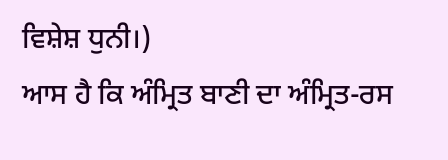ਵਿਸ਼ੇਸ਼ ਧੁਨੀ।)
ਆਸ ਹੈ ਕਿ ਅੰਮ੍ਰਿਤ ਬਾਣੀ ਦਾ ਅੰਮ੍ਰਿਤ-ਰਸ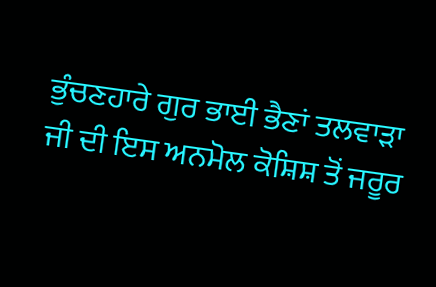ਭੁੰਚਣਹਾਰੇ ਗੁਰ ਭਾਈ ਭੈਣਾਂ ਤਲਵਾੜਾ ਜੀ ਦੀ ਇਸ ਅਨਮੋਲ ਕੋਸ਼ਿਸ਼ ਤੋਂ ਜਰੂਰ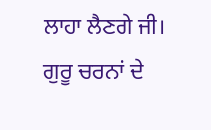ਲਾਹਾ ਲੈਣਗੇ ਜੀ।
ਗੁਰੂ ਚਰਨਾਂ ਦੇ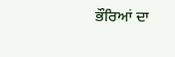ਭੌਰਿਆਂ ਦਾ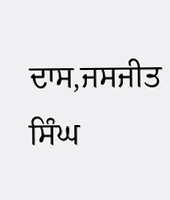ਦਾਸ,ਜਸਜੀਤ ਸਿੰਘ